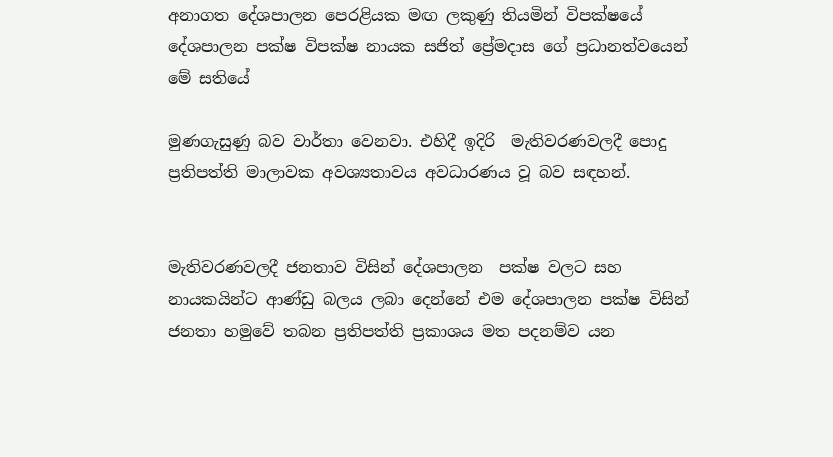අනාගත දේශපාලන පෙරළියක මඟ ලකුණු තියමින් විපක්ෂයේ දේශපාලන පක්ෂ විපක්ෂ නායක සජිත් ප්‍රේමදාස ගේ ප්‍රධානත්වයෙන් මේ සතියේ

මුණගැසුණු බව වාර්තා වෙනවා. එහිදී ඉදිරි  මැතිවරණවලදී පොදු ප්‍රතිපත්ති මාලාවක අවශ්‍යතාවය අවධාරණය වූ බව සඳහන්.


මැතිවරණවලදී ජනතාව විසින් දේශපාලන  පක්ෂ වලට සහ නායකයින්ට ආණ්ඩු බලය ලබා දෙන්නේ එම දේශපාලන පක්ෂ විසින් ජනතා හමුවේ තබන ප්‍රතිපත්ති ප්‍රකාශය මත පදනම්ව යන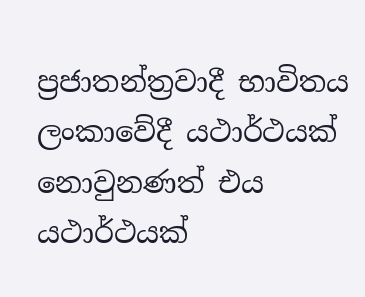ප්‍රජාතන්ත්‍රවාදී භාවිතය ලංකාවේදී යථාර්ථයක් නොවුනණත් එය යථාර්ථයක්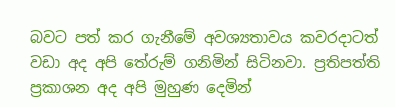බවට පත් කර ගැනීමේ අවශ්‍යතාවය කවරදාටත් වඩා අද අපි තේරුම් ගනිමින් සිටිනවා. ප්‍රතිපත්ති ප්‍රකාශන අද අපි මුහුණ දෙමින්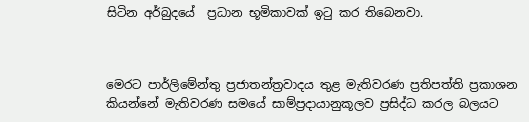සිටින අර්බුදයේ  ප්‍රධාන භූමිකාවක් ඉටු කර තිබෙනවා.



මෙරට පාර්ලිමේන්තු ප්‍රජාතන්ත්‍රවාදය තුළ මැතිවරණ ප්‍රතිපත්ති ප්‍රකාශන කියන්නේ මැතිවරණ සමයේ සාම්ප්‍රදායානුකූලව ප්‍රසිද්ධ කරල බලයට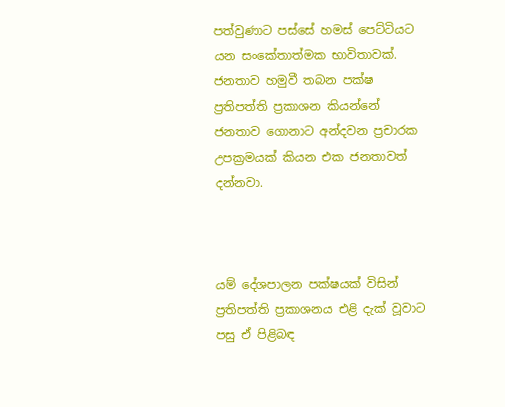පත්වුණාට පස්සේ හමස් පෙට්ටියට යන සංකේතාත්මක භාවිතාවක්. ජනතාව හමුවී තබන පක්ෂ ප්‍රතිපත්ති ප්‍රකාශන කියන්නේ ජනතාව ගොනාට අන්දවන ප්‍රචාරක උපක්‍රමයක් කියන එක ජනතාවත් දන්නවා.



යම් දේශපාලන පක්ෂයක් විසින් ප්‍රතිපත්ති ප්‍රකාශනය එළි දැක් වූවාට පසු ඒ පිළිබඳ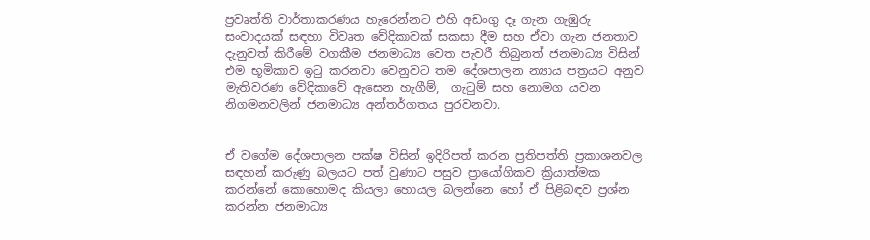ප්‍රවෘත්ති වාර්තාකරණය හැරෙන්නට එහි අඩංගු දෑ ගැන ගැඹුරු සංවාදයක් සඳහා විවෘත වේදිකාවක් සකසා දීම සහ ඒවා ගැන ජනතාව දැනුවත් කිරීමේ වගකීම ජනමාධ්‍ය වෙත පැවරී තිබුනත් ජනමාධ්‍ය විසින් එම භූමිකාව ඉටු කරනවා වෙනුවට තම දේශපාලන න්‍යාය පත්‍රයට අනුව මැතිවරණ වේදිකාවේ ඇසෙන හැගීම්,  ගැටුම් සහ නොමග යවන නිගමනවලින් ජනමාධ්‍ය අන්තර්ගතය පුරවනවා.


ඒ වගේම දේශපාලන පක්ෂ විසින් ඉදිරිපත් කරන ප්‍රතිපත්ති ප්‍රකාශනවල සඳහන් කරුණු බලයට පත් වුණාට පසුව ප්‍රායෝගිකව ක්‍රියාත්මක කරන්නේ කොහොමද කියලා හොයල බලන්නෙ හෝ ඒ පිළිබඳව ප්‍රශ්න කරන්න ජනමාධ්‍ය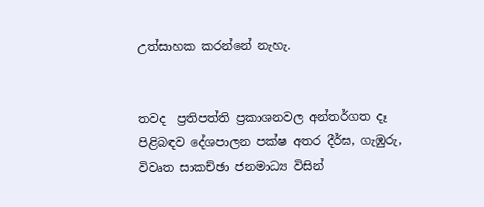උත්සාහක කරන්නේ නැහැ.


තවද  ප්‍රතිපත්ති ප්‍රකාශනවල අන්තර්ගත දෑ පිළිබඳව දේශපාලන පක්ෂ අතර දීර්ඝ, ගැඹුරු, විවෘත සාකච්ඡා ජනමාධ්‍ය විසින්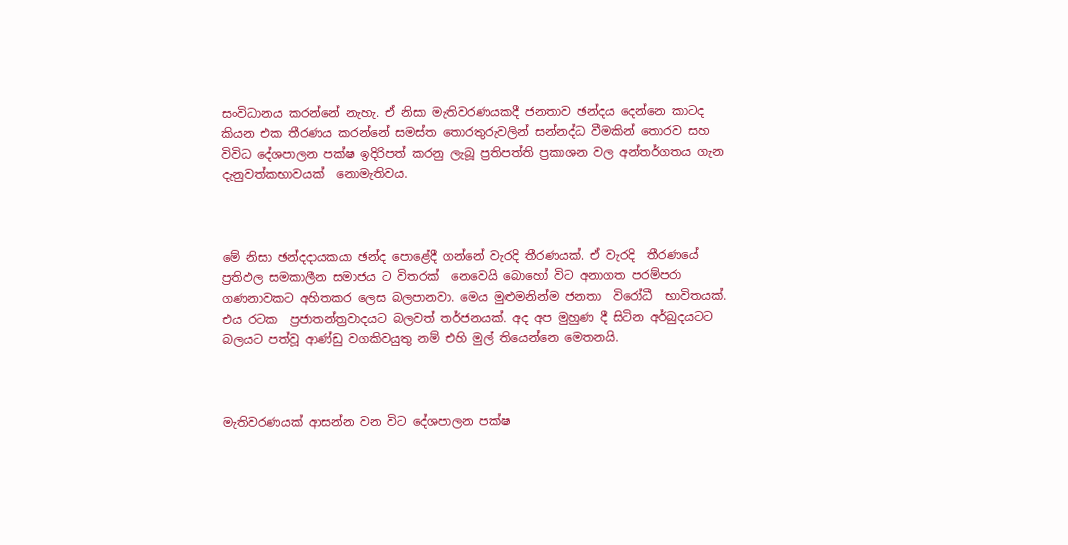සංවිධානය කරන්නේ නැහැ. ඒ නිසා මැතිවරණයකදී ජනතාව ඡන්දය දෙන්නෙ කාටද කියන එක තීරණය කරන්නේ සමස්ත තොරතුරුවලින් සන්නද්ධ වීමකින් තොරව සහ විවිධ දේශපාලන පක්ෂ ඉදිරිපත් කරනු ලැබූ ප්‍රතිපත්ති ප්‍රකාශන වල අන්තර්ගතය ගැන දැනුවත්කභාවයක්  නොමැතිවය.



මේ නිසා ඡන්දදායකයා ඡන්ද පොළේදී ගන්නේ වැරදි තීරණයක්. ඒ වැරදි  තීරණයේ ප්‍රතිඵල සමකාලීන සමාජය ට විතරක්  නෙවෙයි බොහෝ විට අනාගත පරම්පරා ගණනාවකට අහිතකර ලෙස බලපානවා. මෙය මුළුමනින්ම ජනතා  විරෝධී  භාවිතයක්. එය රටක  ප්‍රජාතන්ත්‍රවාදයට බලවත් තර්ජනයක්. අද අප මුහුණ දී සිටින අර්බුදයටට බලයට පත්වූ ආණ්ඩු වගකිවයුතු නම් එහි මුල් තියෙන්නෙ මෙතනයි.



මැතිවරණයක් ආසන්න වන විට දේශපාලන පක්ෂ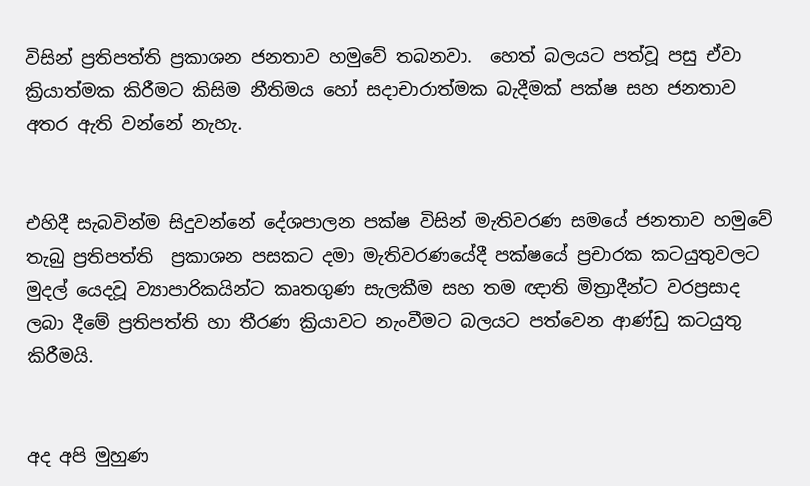විසින් ප්‍රතිපත්ති ‍ප්‍රකාශන ජනතාව හමුවේ තබනවා.  හෙත් බලයට පත්වූ පසු ඒවා  ක්‍රියාත්මක කිරීමට කිසිම නීතිමය හෝ සදාචාරාත්මක බැදීමක් පක්ෂ සහ ජනතාව අතර ඇති වන්නේ නැහැ.


එහිදී සැබවින්ම සිදුවන්නේ දේශපාලන පක්ෂ විසින් මැතිවරණ සමයේ ජනතාව හමුවේ තැබු ප්‍රතිපත්ති  ප්‍රකාශන පසකට දමා මැතිවරණයේදී පක්ෂයේ ප්‍රචාරක කටයුතුවලට මුදල් යෙදවූ ව්‍යාපාරිකයින්ට කෘතගුණ සැලකීම සහ තම ඥාති මිත්‍රාදීන්ට වරප්‍රසාද ලබා දීමේ ප්‍රතිපත්ති හා තීරණ ක්‍රියාවට නැංවීමට බලයට පත්වෙන ආණ්ඩු කටයුතු කිරීමයි.


අද අපි මුහුණ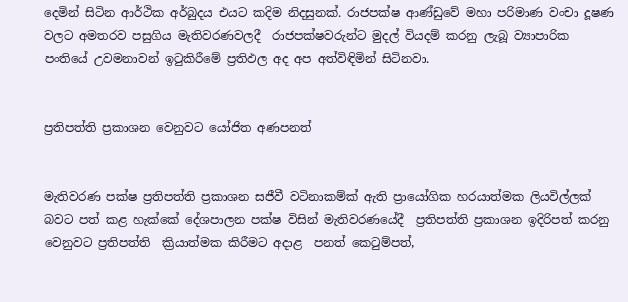දෙමින් සිටින ආර්ථික අර්බුදය එයට කදිම නිදසුනක්. රාජපක්ෂ ආණ්ඩුවේ මහා පරිමාණ වංචා දූෂණ වලට අමතරව පසුගිය මැතිවරණවලදී  රාජපක්ෂවරුන්ට මුදල් වියදම් කරනු ලැබූ ව්‍යාපාරික පංතියේ උවමනාවන් ඉටුකිරීමේ ප්‍රතිඵල අද අප අත්විඳිමින් සිටිනවා.


ප්‍රතිපත්ති ප්‍රකාශන වෙනුවට යෝජිත අණපනත්


මැතිවරණ පක්ෂ ප්‍රතිපත්ති ප්‍රකාශන සජීවී වටිනාකම්ක් ඇති ප්‍රායෝගික හරයාත්මක ලියවිල්ලක් බවට පත් කළ හැක්කේ දේශපාලන පක්ෂ විසින් මැතිවරණයේදී  ප්‍රතිපත්ති ප්‍රකාශන ඉදිරිපත් කරනු වෙනුවට ප්‍රතිපත්ති  ක්‍රියාත්මක කිරීමට අදාළ  පනත් කෙටුම්පත්,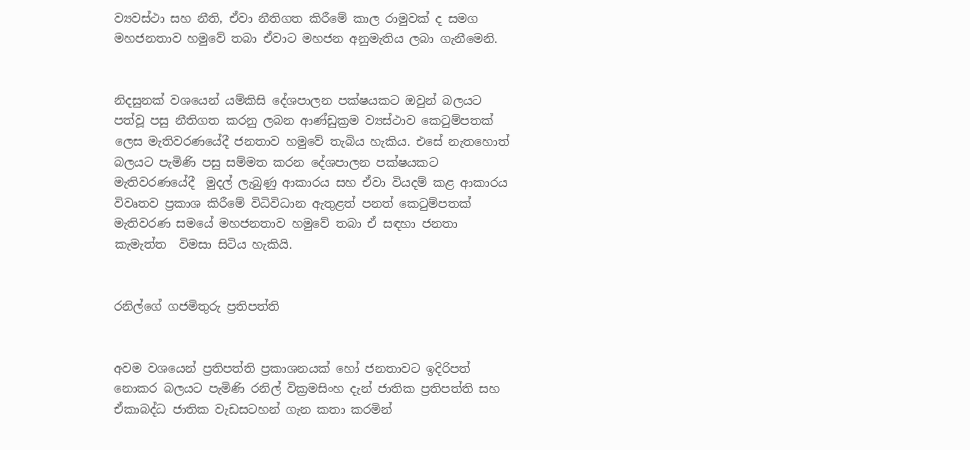ව්‍යවස්ථා සහ නීති, ඒවා නීතිගත කිරීමේ කාල රාමුවක් ද සමග මහජනතාව හමුවේ තබා ඒවාට මහජන අනුමැතිය ලබා ගැනීමෙනි.


නිදසුනක් වශයෙන් යම්කිසි දේශපාලන පක්ෂයකට ඔවුන් බලයට පත්වූ පසු නීතිගත කරනු ලබන ආණ්ඩුක්‍රම ව්‍යස්ථාව කෙටුම්පතක් ලෙස මැතිවරණයේදී ජනතාව හමුවේ තැබිය හැකිය. එසේ නැතහොත් බලයට පැමිණි පසු සම්මත කරන දේශපාලන පක්ෂයකට මැතිවරණයේදී  මුදල් ලැබුණු ආකාරය සහ ඒවා වියදම් කළ ආකාරය විවෘතව ප්‍රකාශ කිරීමේ විධිවිධාන ඇතුළත් පනත් කෙටුම්පතක් මැතිවරණ සමයේ මහජනතාව හමුවේ තබා ඒ සඳහා ජනතා කැමැත්ත  විමසා සිටිය හැකියි.


රනිල්ගේ ගජමිතුරු ප්‍රතිපත්ති


අවම වශයෙන් ප්‍රතිපත්ති ප්‍රකාශනයක් හෝ ජනතාවට ඉදිරිපත් නොකර බලයට පැමිණි රනිල් වික්‍රමසිංහ දැන් ජාතික ප්‍රතිපත්ති සහ ඒකාබද්ධ ජාතික වැඩසටහන් ගැන කතා කරමින්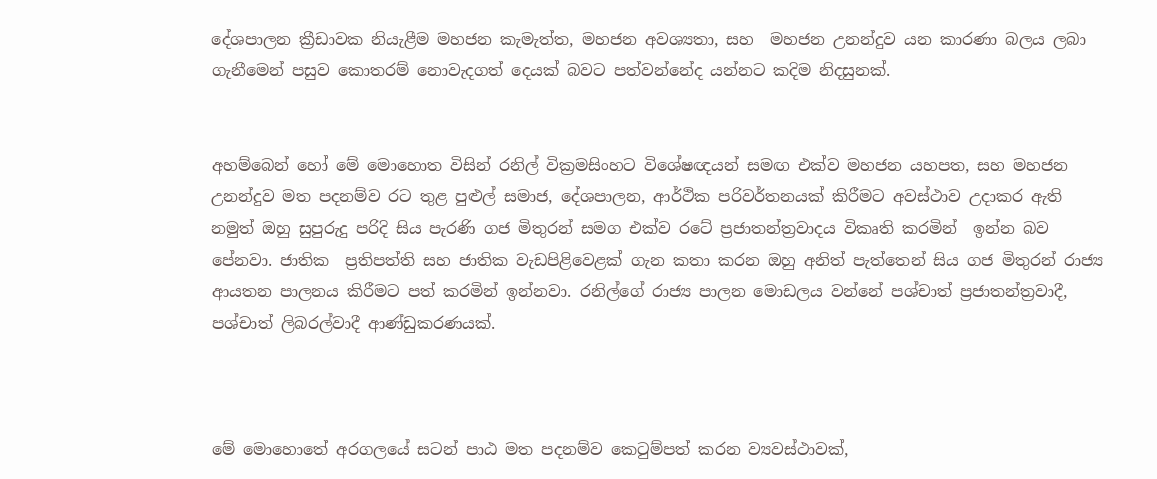දේශපාලන ක්‍රීඩාවක නියැළීම මහජන කැමැත්ත, මහජන අවශ්‍යතා, සහ  මහජන උනන්දුව යන කාරණා බලය ලබා ගැනීමෙන් පසුව කොතරම් නොවැදගත් දෙයක් බවට පත්වන්නේද යන්නට කදිම නිදසුනක්.


අහම්බෙන් හෝ මේ මොහොත විසින් රනිල් වික්‍රමසිංහට විශේෂඥයන් සමඟ එක්ව මහජන යහපත, සහ මහජන උනන්දුව මත පදනම්ව රට තුළ පුළුල් සමාජ, දේශපාලන, ආර්ථික පරිවර්තනයක් කිරීමට අවස්ථාව උදාකර ඇති නමුත් ඔහු සුපුරුදු පරිදි සිය පැරණි ගජ මිතුරන් සමග එක්ව රටේ ප්‍රජාතන්ත්‍රවාදය විකෘති කරමින්  ඉන්න බව පේනවා. ජාතික  ප්‍රතිපත්ති සහ ජාතික වැඩපිළිවෙළක් ගැන කතා කරන ඔහු අනිත් පැත්තෙන් සිය ගජ මිතුරන් රාජ්‍ය ආයතන පාලනය කිරීමට පත් කරමින් ඉන්නවා. රනිල්ගේ රාජ්‍ය පාලන මොඩලය වන්නේ පශ්චාත් ප්‍රජාතන්ත්‍රවාදී, පශ්චාත් ලිබරල්වාදී ආණ්ඩුකරණයක්.



මේ මොහොතේ අරගලයේ සටන් පාඨ මත පදනම්ව කෙටුම්පත් කරන ව්‍යවස්ථාවක්,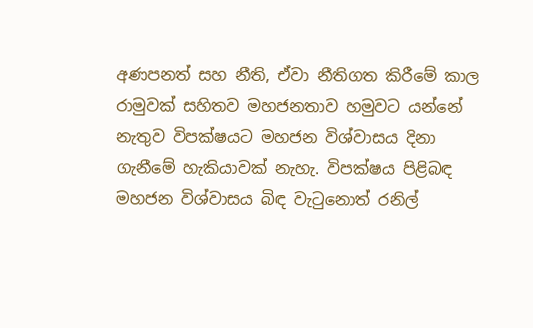අණපනත් සහ නීති, ඒවා නීතිගත කිරීමේ කාල රාමුවක් සහිතව මහජනතාව හමුවට යන්නේ නැතුව විපක්ෂයට මහජන විශ්වාසය දිනා ගැනීමේ හැකියාවක් නැහැ. විපක්ෂය පිළිබඳ මහජන විශ්වාසය බිඳ වැටුනොත් රනිල්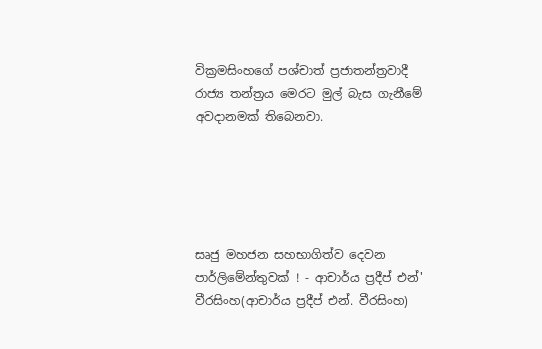වික්‍රමසිංහගේ පශ්චාත් ප්‍රජාතන්ත්‍රවාදී රාජ්‍ය තන්ත්‍රය මෙරට මුල් බැස ගැනීමේ අවදානමක් තිබෙනවා.





සෘජු මහජන සහභාගිත්ව දෙවන පාර්ලිමේන්තුවක් ! - ආචාර්ය ප්‍රදීප් එන්' වීරසිංහ(ආචාර්ය ප්‍රදීප් එන්. වීරසිංහ)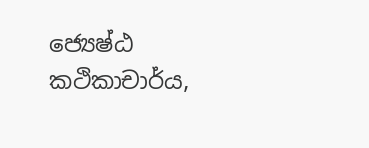ජ්‍යෙෂ්ඨ කථිකාචාර්ය,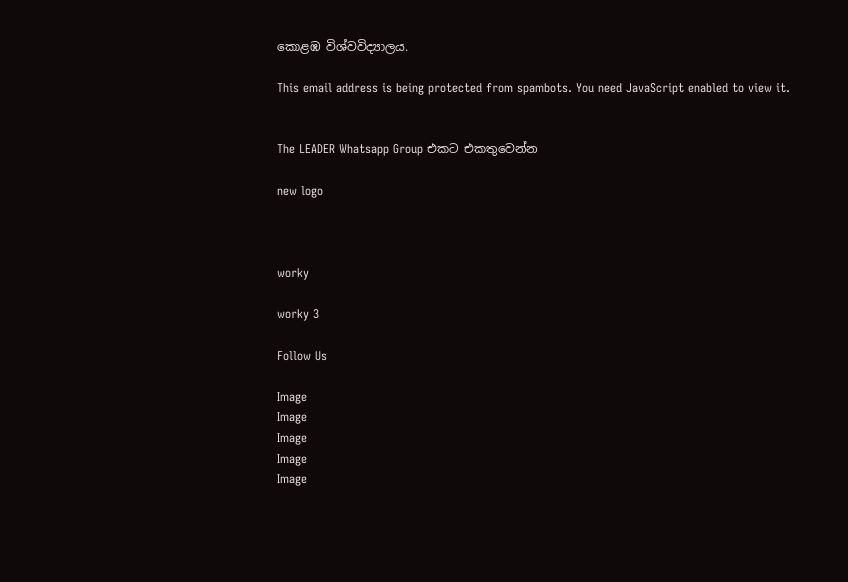කොළඹ විශ්වවිද්‍යාලය.

This email address is being protected from spambots. You need JavaScript enabled to view it.


The LEADER Whatsapp Group එකට එකතුවෙන්න

new logo



worky

worky 3

Follow Us

Image
Image
Image
Image
Image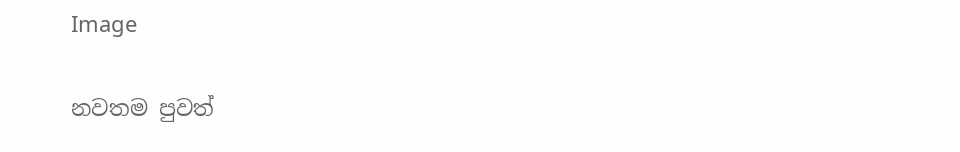Image

නවතම පුවත්